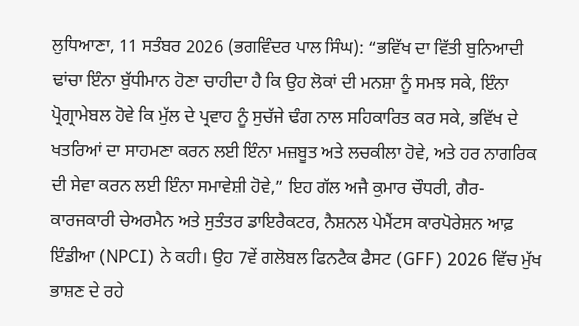ਲੁਧਿਆਣਾ, 11 ਸਤੰਬਰ 2026 (ਭਗਵਿੰਦਰ ਪਾਲ ਸਿੰਘ): “ਭਵਿੱਖ ਦਾ ਵਿੱਤੀ ਬੁਨਿਆਦੀ ਢਾਂਚਾ ਇੰਨਾ ਬੁੱਧੀਮਾਨ ਹੋਣਾ ਚਾਹੀਦਾ ਹੈ ਕਿ ਉਹ ਲੋਕਾਂ ਦੀ ਮਨਸ਼ਾ ਨੂੰ ਸਮਝ ਸਕੇ, ਇੰਨਾ ਪ੍ਰੋਗ੍ਰਾਮੇਬਲ ਹੋਵੇ ਕਿ ਮੁੱਲ ਦੇ ਪ੍ਰਵਾਹ ਨੂੰ ਸੁਚੱਜੇ ਢੰਗ ਨਾਲ ਸਹਿਕਾਰਿਤ ਕਰ ਸਕੇ, ਭਵਿੱਖ ਦੇ ਖਤਰਿਆਂ ਦਾ ਸਾਹਮਣਾ ਕਰਨ ਲਈ ਇੰਨਾ ਮਜ਼ਬੂਤ ਅਤੇ ਲਚਕੀਲਾ ਹੋਵੇ, ਅਤੇ ਹਰ ਨਾਗਰਿਕ ਦੀ ਸੇਵਾ ਕਰਨ ਲਈ ਇੰਨਾ ਸਮਾਵੇਸ਼ੀ ਹੋਵੇ,” ਇਹ ਗੱਲ ਅਜੈ ਕੁਮਾਰ ਚੌਧਰੀ, ਗੈਰ-ਕਾਰਜਕਾਰੀ ਚੇਅਰਮੈਨ ਅਤੇ ਸੁਤੰਤਰ ਡਾਇਰੈਕਟਰ, ਨੈਸ਼ਨਲ ਪੇਮੈਂਟਸ ਕਾਰਪੋਰੇਸ਼ਨ ਆਫ਼ ਇੰਡੀਆ (NPCI) ਨੇ ਕਹੀ। ਉਹ 7ਵੇਂ ਗਲੋਬਲ ਫਿਨਟੈਕ ਫੈਸਟ (GFF) 2026 ਵਿੱਚ ਮੁੱਖ ਭਾਸ਼ਣ ਦੇ ਰਹੇ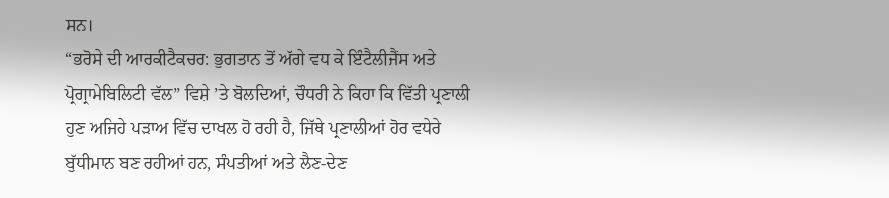ਸਨ।
“ਭਰੋਸੇ ਦੀ ਆਰਕੀਟੈਕਚਰ: ਭੁਗਤਾਨ ਤੋਂ ਅੱਗੇ ਵਧ ਕੇ ਇੰਟੈਲੀਜੈਂਸ ਅਤੇ ਪ੍ਰੋਗ੍ਰਾਮੇਬਿਲਿਟੀ ਵੱਲ” ਵਿਸ਼ੇ ’ਤੇ ਬੋਲਦਿਆਂ, ਚੌਧਰੀ ਨੇ ਕਿਹਾ ਕਿ ਵਿੱਤੀ ਪ੍ਰਣਾਲੀ ਹੁਣ ਅਜਿਹੇ ਪੜਾਅ ਵਿੱਚ ਦਾਖਲ ਹੋ ਰਹੀ ਹੈ, ਜਿੱਥੇ ਪ੍ਰਣਾਲੀਆਂ ਹੋਰ ਵਧੇਰੇ ਬੁੱਧੀਮਾਨ ਬਣ ਰਹੀਆਂ ਹਨ, ਸੰਪਤੀਆਂ ਅਤੇ ਲੈਣ-ਦੇਣ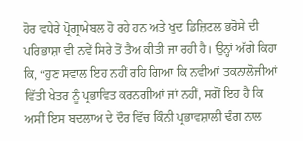ਹੋਰ ਵਧੇਰੇ ਪ੍ਰੋਗ੍ਰਾਮੇਬਲ ਹੋ ਰਹੇ ਹਨ ਅਤੇ ਖੁਦ ਡਿਜ਼ਿਟਲ ਭਰੋਸੇ ਦੀ ਪਰਿਭਾਸ਼ਾ ਵੀ ਨਵੇਂ ਸਿਰੇ ਤੋਂ ਤੈਅ ਕੀਤੀ ਜਾ ਰਹੀ ਹੈ। ਉਨ੍ਹਾਂ ਅੱਗੇ ਕਿਹਾ ਕਿ, “ਹੁਣ ਸਵਾਲ ਇਹ ਨਹੀਂ ਰਹਿ ਗਿਆ ਕਿ ਨਵੀਆਂ ਤਕਨਾਲੋਜੀਆਂ ਵਿੱਤੀ ਖੇਤਰ ਨੂੰ ਪ੍ਰਭਾਵਿਤ ਕਰਨਗੀਆਂ ਜਾਂ ਨਹੀਂ, ਸਗੋਂ ਇਹ ਹੈ ਕਿ ਅਸੀਂ ਇਸ ਬਦਲਾਅ ਦੇ ਦੌਰ ਵਿੱਚ ਕਿੰਨੀ ਪ੍ਰਭਾਵਸ਼ਾਲੀ ਢੰਗ ਨਾਲ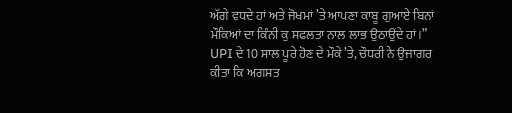ਅੱਗੇ ਵਧਦੇ ਹਾਂ ਅਤੇ ਜੋਖਮਾਂ ’ਤੇ ਆਪਣਾ ਕਾਬੂ ਗੁਆਏ ਬਿਨਾਂ ਮੌਕਿਆਂ ਦਾ ਕਿੰਨੀ ਕੁ ਸਫਲਤਾ ਨਾਲ ਲਾਭ ਉਠਾਉਂਦੇ ਹਾਂ।”
UPI ਦੇ 10 ਸਾਲ ਪੂਰੇ ਹੋਣ ਦੇ ਮੌਕੇ ’ਤੇ, ਚੌਧਰੀ ਨੇ ਉਜਾਗਰ ਕੀਤਾ ਕਿ ਅਗਸਤ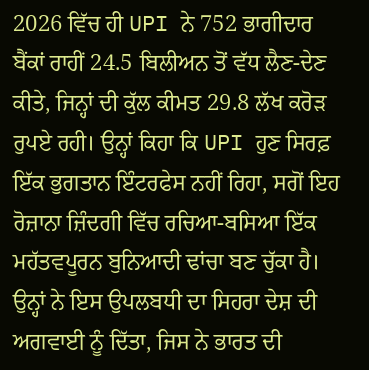2026 ਵਿੱਚ ਹੀ UPI ਨੇ 752 ਭਾਗੀਦਾਰ ਬੈਂਕਾਂ ਰਾਹੀਂ 24.5 ਬਿਲੀਅਨ ਤੋਂ ਵੱਧ ਲੈਣ-ਦੇਣ ਕੀਤੇ, ਜਿਨ੍ਹਾਂ ਦੀ ਕੁੱਲ ਕੀਮਤ 29.8 ਲੱਖ ਕਰੋੜ ਰੁਪਏ ਰਹੀ। ਉਨ੍ਹਾਂ ਕਿਹਾ ਕਿ UPI ਹੁਣ ਸਿਰਫ਼ ਇੱਕ ਭੁਗਤਾਨ ਇੰਟਰਫੇਸ ਨਹੀਂ ਰਿਹਾ, ਸਗੋਂ ਇਹ ਰੋਜ਼ਾਨਾ ਜ਼ਿੰਦਗੀ ਵਿੱਚ ਰਚਿਆ-ਬਸਿਆ ਇੱਕ ਮਹੱਤਵਪੂਰਨ ਬੁਨਿਆਦੀ ਢਾਂਚਾ ਬਣ ਚੁੱਕਾ ਹੈ। ਉਨ੍ਹਾਂ ਨੇ ਇਸ ਉਪਲਬਧੀ ਦਾ ਸਿਹਰਾ ਦੇਸ਼ ਦੀ ਅਗਵਾਈ ਨੂੰ ਦਿੱਤਾ, ਜਿਸ ਨੇ ਭਾਰਤ ਦੀ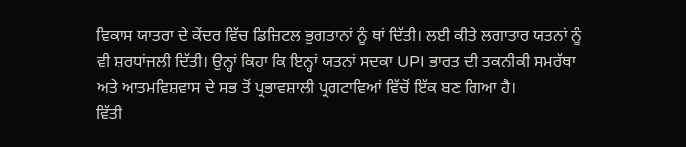ਵਿਕਾਸ ਯਾਤਰਾ ਦੇ ਕੇਂਦਰ ਵਿੱਚ ਡਿਜ਼ਿਟਲ ਭੁਗਤਾਨਾਂ ਨੂੰ ਥਾਂ ਦਿੱਤੀ। ਲਈ ਕੀਤੇ ਲਗਾਤਾਰ ਯਤਨਾਂ ਨੂੰ ਵੀ ਸ਼ਰਧਾਂਜਲੀ ਦਿੱਤੀ। ਉਨ੍ਹਾਂ ਕਿਹਾ ਕਿ ਇਨ੍ਹਾਂ ਯਤਨਾਂ ਸਦਕਾ UPI ਭਾਰਤ ਦੀ ਤਕਨੀਕੀ ਸਮਰੱਥਾ ਅਤੇ ਆਤਮਵਿਸ਼ਵਾਸ ਦੇ ਸਭ ਤੋਂ ਪ੍ਰਭਾਵਸ਼ਾਲੀ ਪ੍ਰਗਟਾਵਿਆਂ ਵਿੱਚੋਂ ਇੱਕ ਬਣ ਗਿਆ ਹੈ।
ਵਿੱਤੀ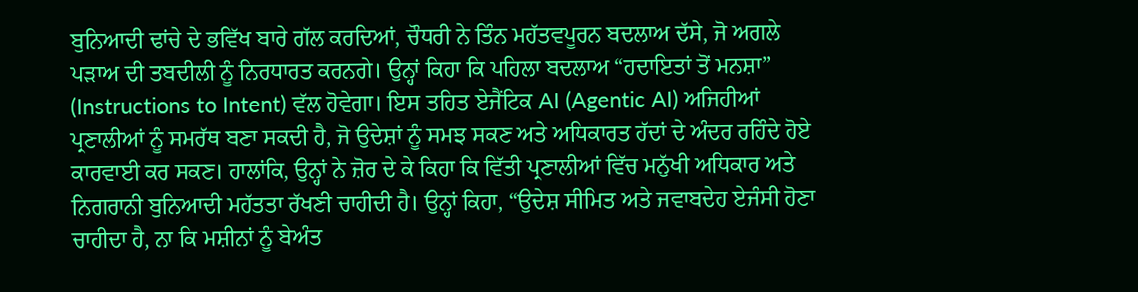ਬੁਨਿਆਦੀ ਢਾਂਚੇ ਦੇ ਭਵਿੱਖ ਬਾਰੇ ਗੱਲ ਕਰਦਿਆਂ, ਚੌਧਰੀ ਨੇ ਤਿੰਨ ਮਹੱਤਵਪੂਰਨ ਬਦਲਾਅ ਦੱਸੇ, ਜੋ ਅਗਲੇ ਪੜਾਅ ਦੀ ਤਬਦੀਲੀ ਨੂੰ ਨਿਰਧਾਰਤ ਕਰਨਗੇ। ਉਨ੍ਹਾਂ ਕਿਹਾ ਕਿ ਪਹਿਲਾ ਬਦਲਾਅ “ਹਦਾਇਤਾਂ ਤੋਂ ਮਨਸ਼ਾ” (Instructions to Intent) ਵੱਲ ਹੋਵੇਗਾ। ਇਸ ਤਹਿਤ ਏਜੈਂਟਿਕ AI (Agentic AI) ਅਜਿਹੀਆਂ ਪ੍ਰਣਾਲੀਆਂ ਨੂੰ ਸਮਰੱਥ ਬਣਾ ਸਕਦੀ ਹੈ, ਜੋ ਉਦੇਸ਼ਾਂ ਨੂੰ ਸਮਝ ਸਕਣ ਅਤੇ ਅਧਿਕਾਰਤ ਹੱਦਾਂ ਦੇ ਅੰਦਰ ਰਹਿੰਦੇ ਹੋਏ ਕਾਰਵਾਈ ਕਰ ਸਕਣ। ਹਾਲਾਂਕਿ, ਉਨ੍ਹਾਂ ਨੇ ਜ਼ੋਰ ਦੇ ਕੇ ਕਿਹਾ ਕਿ ਵਿੱਤੀ ਪ੍ਰਣਾਲੀਆਂ ਵਿੱਚ ਮਨੁੱਖੀ ਅਧਿਕਾਰ ਅਤੇ ਨਿਗਰਾਨੀ ਬੁਨਿਆਦੀ ਮਹੱਤਤਾ ਰੱਖਣੀ ਚਾਹੀਦੀ ਹੈ। ਉਨ੍ਹਾਂ ਕਿਹਾ, “ਉਦੇਸ਼ ਸੀਮਿਤ ਅਤੇ ਜਵਾਬਦੇਹ ਏਜੰਸੀ ਹੋਣਾ ਚਾਹੀਦਾ ਹੈ, ਨਾ ਕਿ ਮਸ਼ੀਨਾਂ ਨੂੰ ਬੇਅੰਤ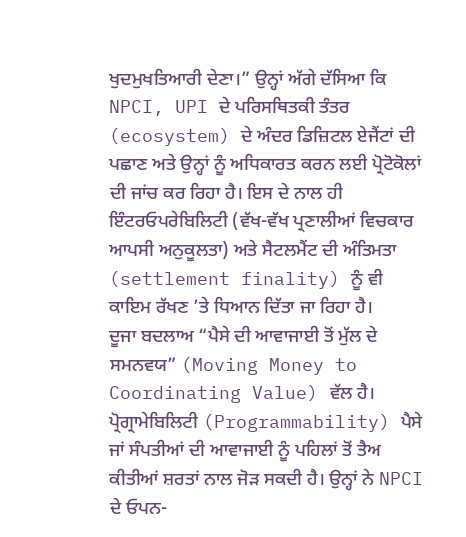ਖੁਦਮੁਖਤਿਆਰੀ ਦੇਣਾ।” ਉਨ੍ਹਾਂ ਅੱਗੇ ਦੱਸਿਆ ਕਿ NPCI, UPI ਦੇ ਪਰਿਸਥਿਤਕੀ ਤੰਤਰ (ecosystem) ਦੇ ਅੰਦਰ ਡਿਜ਼ਿਟਲ ਏਜੈਂਟਾਂ ਦੀ ਪਛਾਣ ਅਤੇ ਉਨ੍ਹਾਂ ਨੂੰ ਅਧਿਕਾਰਤ ਕਰਨ ਲਈ ਪ੍ਰੋਟੋਕੋਲਾਂ ਦੀ ਜਾਂਚ ਕਰ ਰਿਹਾ ਹੈ। ਇਸ ਦੇ ਨਾਲ ਹੀ ਇੰਟਰਓਪਰੇਬਿਲਿਟੀ (ਵੱਖ-ਵੱਖ ਪ੍ਰਣਾਲੀਆਂ ਵਿਚਕਾਰ ਆਪਸੀ ਅਨੁਕੂਲਤਾ) ਅਤੇ ਸੈਟਲਮੈਂਟ ਦੀ ਅੰਤਿਮਤਾ (settlement finality) ਨੂੰ ਵੀ ਕਾਇਮ ਰੱਖਣ ’ਤੇ ਧਿਆਨ ਦਿੱਤਾ ਜਾ ਰਿਹਾ ਹੈ।
ਦੂਜਾ ਬਦਲਾਅ “ਪੈਸੇ ਦੀ ਆਵਾਜਾਈ ਤੋਂ ਮੁੱਲ ਦੇ ਸਮਨਵਯ” (Moving Money to Coordinating Value) ਵੱਲ ਹੈ। ਪ੍ਰੋਗ੍ਰਾਮੇਬਿਲਿਟੀ (Programmability) ਪੈਸੇ ਜਾਂ ਸੰਪਤੀਆਂ ਦੀ ਆਵਾਜਾਈ ਨੂੰ ਪਹਿਲਾਂ ਤੋਂ ਤੈਅ ਕੀਤੀਆਂ ਸ਼ਰਤਾਂ ਨਾਲ ਜੋੜ ਸਕਦੀ ਹੈ। ਉਨ੍ਹਾਂ ਨੇ NPCI ਦੇ ਓਪਨ-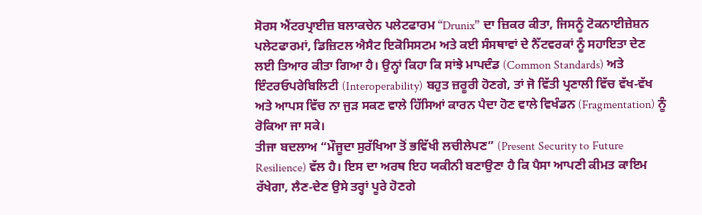ਸੋਰਸ ਐਂਟਰਪ੍ਰਾਈਜ਼ ਬਲਾਕਚੇਨ ਪਲੇਟਫਾਰਮ “Drunix” ਦਾ ਜ਼ਿਕਰ ਕੀਤਾ, ਜਿਸਨੂੰ ਟੋਕਨਾਈਜ਼ੇਸ਼ਨ ਪਲੇਟਫਾਰਮਾਂ, ਡਿਜ਼ਿਟਲ ਐਸੈਟ ਇਕੋਸਿਸਟਮ ਅਤੇ ਕਈ ਸੰਸਥਾਵਾਂ ਦੇ ਨੈੱਟਵਰਕਾਂ ਨੂੰ ਸਹਾਇਤਾ ਦੇਣ ਲਈ ਤਿਆਰ ਕੀਤਾ ਗਿਆ ਹੈ। ਉਨ੍ਹਾਂ ਕਿਹਾ ਕਿ ਸਾਂਝੇ ਮਾਪਦੰਡ (Common Standards) ਅਤੇ ਇੰਟਰਓਪਰੇਬਿਲਿਟੀ (Interoperability) ਬਹੁਤ ਜ਼ਰੂਰੀ ਹੋਣਗੇ, ਤਾਂ ਜੋ ਵਿੱਤੀ ਪ੍ਰਣਾਲੀ ਵਿੱਚ ਵੱਖ-ਵੱਖ ਅਤੇ ਆਪਸ ਵਿੱਚ ਨਾ ਜੁੜ ਸਕਣ ਵਾਲੇ ਹਿੱਸਿਆਂ ਕਾਰਨ ਪੈਦਾ ਹੋਣ ਵਾਲੇ ਵਿਖੰਡਨ (Fragmentation) ਨੂੰ ਰੋਕਿਆ ਜਾ ਸਕੇ।
ਤੀਜਾ ਬਦਲਾਅ “ਮੌਜੂਦਾ ਸੁਰੱਖਿਆ ਤੋਂ ਭਵਿੱਖੀ ਲਚੀਲੇਪਣ” (Present Security to Future Resilience) ਵੱਲ ਹੈ। ਇਸ ਦਾ ਅਰਥ ਇਹ ਯਕੀਨੀ ਬਣਾਉਣਾ ਹੈ ਕਿ ਪੈਸਾ ਆਪਣੀ ਕੀਮਤ ਕਾਇਮ ਰੱਖੇਗਾ, ਲੈਣ-ਦੇਣ ਉਸੇ ਤਰ੍ਹਾਂ ਪੂਰੇ ਹੋਣਗੇ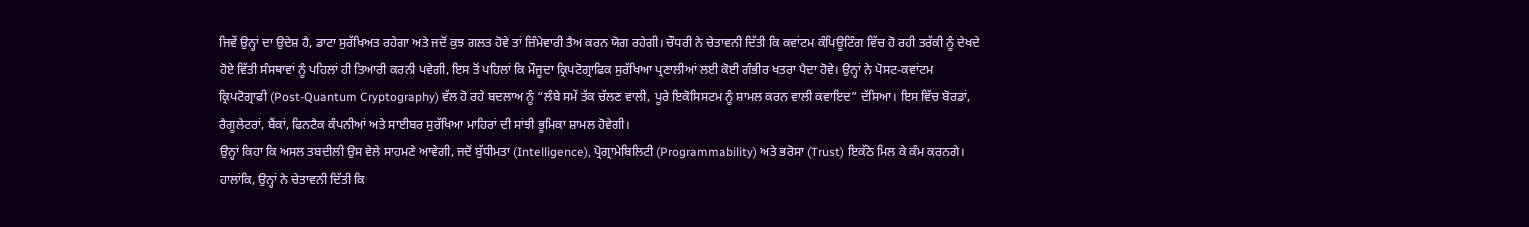ਜਿਵੇਂ ਉਨ੍ਹਾਂ ਦਾ ਉਦੇਸ਼ ਹੈ, ਡਾਟਾ ਸੁਰੱਖਿਅਤ ਰਹੇਗਾ ਅਤੇ ਜਦੋਂ ਕੁਝ ਗਲਤ ਹੋਵੇ ਤਾਂ ਜ਼ਿੰਮੇਵਾਰੀ ਤੈਅ ਕਰਨ ਯੋਗ ਰਹੇਗੀ। ਚੌਧਰੀ ਨੇ ਚੇਤਾਵਨੀ ਦਿੱਤੀ ਕਿ ਕਵਾਂਟਮ ਕੰਪਿਊਟਿੰਗ ਵਿੱਚ ਹੋ ਰਹੀ ਤਰੱਕੀ ਨੂੰ ਦੇਖਦੇ ਹੋਏ ਵਿੱਤੀ ਸੰਸਥਾਵਾਂ ਨੂੰ ਪਹਿਲਾਂ ਹੀ ਤਿਆਰੀ ਕਰਨੀ ਪਵੇਗੀ, ਇਸ ਤੋਂ ਪਹਿਲਾਂ ਕਿ ਮੌਜੂਦਾ ਕ੍ਰਿਪਟੋਗ੍ਰਾਫਿਕ ਸੁਰੱਖਿਆ ਪ੍ਰਣਾਲੀਆਂ ਲਈ ਕੋਈ ਗੰਭੀਰ ਖਤਰਾ ਪੈਦਾ ਹੋਵੇ। ਉਨ੍ਹਾਂ ਨੇ ਪੋਸਟ-ਕਵਾਂਟਮ ਕ੍ਰਿਪਟੋਗ੍ਰਾਫੀ (Post-Quantum Cryptography) ਵੱਲ ਹੋ ਰਹੇ ਬਦਲਾਅ ਨੂੰ “ਲੰਬੇ ਸਮੇਂ ਤੱਕ ਚੱਲਣ ਵਾਲੀ, ਪੂਰੇ ਇਕੋਸਿਸਟਮ ਨੂੰ ਸ਼ਾਮਲ ਕਰਨ ਵਾਲੀ ਕਵਾਇਦ” ਦੱਸਿਆ। ਇਸ ਵਿੱਚ ਬੋਰਡਾਂ, ਰੈਗੂਲੇਟਰਾਂ, ਬੈਂਕਾਂ, ਫਿਨਟੈਕ ਕੰਪਨੀਆਂ ਅਤੇ ਸਾਈਬਰ ਸੁਰੱਖਿਆ ਮਾਹਿਰਾਂ ਦੀ ਸਾਂਝੀ ਭੂਮਿਕਾ ਸ਼ਾਮਲ ਹੋਵੇਗੀ।
ਉਨ੍ਹਾਂ ਕਿਹਾ ਕਿ ਅਸਲ ਤਬਦੀਲੀ ਉਸ ਵੇਲੇ ਸਾਹਮਣੇ ਆਵੇਗੀ, ਜਦੋਂ ਬੁੱਧੀਮਤਾ (Intelligence), ਪ੍ਰੋਗ੍ਰਾਮੇਬਿਲਿਟੀ (Programmability) ਅਤੇ ਭਰੋਸਾ (Trust) ਇਕੱਠੇ ਮਿਲ ਕੇ ਕੰਮ ਕਰਨਗੇ। ਹਾਲਾਂਕਿ, ਉਨ੍ਹਾਂ ਨੇ ਚੇਤਾਵਨੀ ਦਿੱਤੀ ਕਿ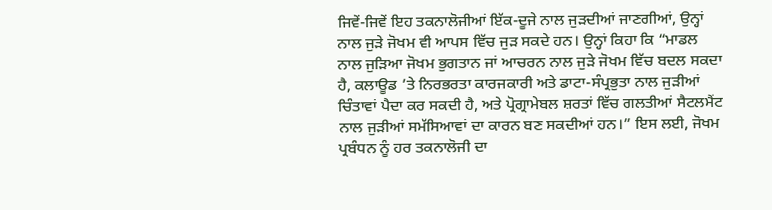ਜਿਵੇਂ-ਜਿਵੇਂ ਇਹ ਤਕਨਾਲੋਜੀਆਂ ਇੱਕ-ਦੂਜੇ ਨਾਲ ਜੁੜਦੀਆਂ ਜਾਣਗੀਆਂ, ਉਨ੍ਹਾਂ ਨਾਲ ਜੁੜੇ ਜੋਖਮ ਵੀ ਆਪਸ ਵਿੱਚ ਜੁੜ ਸਕਦੇ ਹਨ। ਉਨ੍ਹਾਂ ਕਿਹਾ ਕਿ “ਮਾਡਲ ਨਾਲ ਜੁੜਿਆ ਜੋਖਮ ਭੁਗਤਾਨ ਜਾਂ ਆਚਰਨ ਨਾਲ ਜੁੜੇ ਜੋਖਮ ਵਿੱਚ ਬਦਲ ਸਕਦਾ ਹੈ, ਕਲਾਊਡ ’ਤੇ ਨਿਰਭਰਤਾ ਕਾਰਜਕਾਰੀ ਅਤੇ ਡਾਟਾ-ਸੰਪ੍ਰਭੁਤਾ ਨਾਲ ਜੁੜੀਆਂ ਚਿੰਤਾਵਾਂ ਪੈਦਾ ਕਰ ਸਕਦੀ ਹੈ, ਅਤੇ ਪ੍ਰੋਗ੍ਰਾਮੇਬਲ ਸ਼ਰਤਾਂ ਵਿੱਚ ਗਲਤੀਆਂ ਸੈਟਲਮੈਂਟ ਨਾਲ ਜੁੜੀਆਂ ਸਮੱਸਿਆਵਾਂ ਦਾ ਕਾਰਨ ਬਣ ਸਕਦੀਆਂ ਹਨ।” ਇਸ ਲਈ, ਜੋਖਮ ਪ੍ਰਬੰਧਨ ਨੂੰ ਹਰ ਤਕਨਾਲੋਜੀ ਦਾ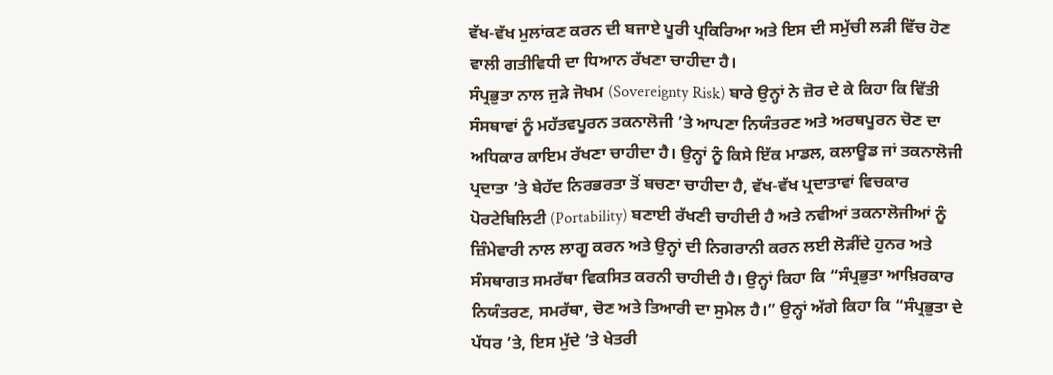ਵੱਖ-ਵੱਖ ਮੁਲਾਂਕਣ ਕਰਨ ਦੀ ਬਜਾਏ ਪੂਰੀ ਪ੍ਰਕਿਰਿਆ ਅਤੇ ਇਸ ਦੀ ਸਮੁੱਚੀ ਲੜੀ ਵਿੱਚ ਹੋਣ ਵਾਲੀ ਗਤੀਵਿਧੀ ਦਾ ਧਿਆਨ ਰੱਖਣਾ ਚਾਹੀਦਾ ਹੈ।
ਸੰਪ੍ਰਭੁਤਾ ਨਾਲ ਜੁੜੇ ਜੋਖਮ (Sovereignty Risk) ਬਾਰੇ ਉਨ੍ਹਾਂ ਨੇ ਜ਼ੋਰ ਦੇ ਕੇ ਕਿਹਾ ਕਿ ਵਿੱਤੀ ਸੰਸਥਾਵਾਂ ਨੂੰ ਮਹੱਤਵਪੂਰਨ ਤਕਨਾਲੋਜੀ ’ਤੇ ਆਪਣਾ ਨਿਯੰਤਰਣ ਅਤੇ ਅਰਥਪੂਰਨ ਚੋਣ ਦਾ ਅਧਿਕਾਰ ਕਾਇਮ ਰੱਖਣਾ ਚਾਹੀਦਾ ਹੈ। ਉਨ੍ਹਾਂ ਨੂੰ ਕਿਸੇ ਇੱਕ ਮਾਡਲ, ਕਲਾਊਡ ਜਾਂ ਤਕਨਾਲੋਜੀ ਪ੍ਰਦਾਤਾ ’ਤੇ ਬੇਹੱਦ ਨਿਰਭਰਤਾ ਤੋਂ ਬਚਣਾ ਚਾਹੀਦਾ ਹੈ, ਵੱਖ-ਵੱਖ ਪ੍ਰਦਾਤਾਵਾਂ ਵਿਚਕਾਰ ਪੋਰਟੇਬਿਲਿਟੀ (Portability) ਬਣਾਈ ਰੱਖਣੀ ਚਾਹੀਦੀ ਹੈ ਅਤੇ ਨਵੀਆਂ ਤਕਨਾਲੋਜੀਆਂ ਨੂੰ ਜ਼ਿੰਮੇਵਾਰੀ ਨਾਲ ਲਾਗੂ ਕਰਨ ਅਤੇ ਉਨ੍ਹਾਂ ਦੀ ਨਿਗਰਾਨੀ ਕਰਨ ਲਈ ਲੋੜੀਂਦੇ ਹੁਨਰ ਅਤੇ ਸੰਸਥਾਗਤ ਸਮਰੱਥਾ ਵਿਕਸਿਤ ਕਰਨੀ ਚਾਹੀਦੀ ਹੈ। ਉਨ੍ਹਾਂ ਕਿਹਾ ਕਿ “ਸੰਪ੍ਰਭੁਤਾ ਆਖ਼ਿਰਕਾਰ ਨਿਯੰਤਰਣ, ਸਮਰੱਥਾ, ਚੋਣ ਅਤੇ ਤਿਆਰੀ ਦਾ ਸੁਮੇਲ ਹੈ।” ਉਨ੍ਹਾਂ ਅੱਗੇ ਕਿਹਾ ਕਿ “ਸੰਪ੍ਰਭੁਤਾ ਦੇ ਪੱਧਰ ’ਤੇ, ਇਸ ਮੁੱਦੇ ’ਤੇ ਖੇਤਰੀ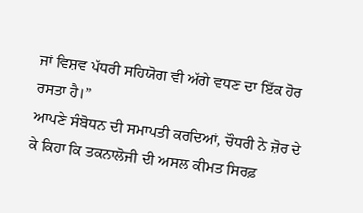ਜਾਂ ਵਿਸ਼ਵ ਪੱਧਰੀ ਸਹਿਯੋਗ ਵੀ ਅੱਗੇ ਵਧਣ ਦਾ ਇੱਕ ਹੋਰ ਰਸਤਾ ਹੈ।”
ਆਪਣੇ ਸੰਬੋਧਨ ਦੀ ਸਮਾਪਤੀ ਕਰਦਿਆਂ, ਚੌਧਰੀ ਨੇ ਜ਼ੋਰ ਦੇ ਕੇ ਕਿਹਾ ਕਿ ਤਕਨਾਲੋਜੀ ਦੀ ਅਸਲ ਕੀਮਤ ਸਿਰਫ਼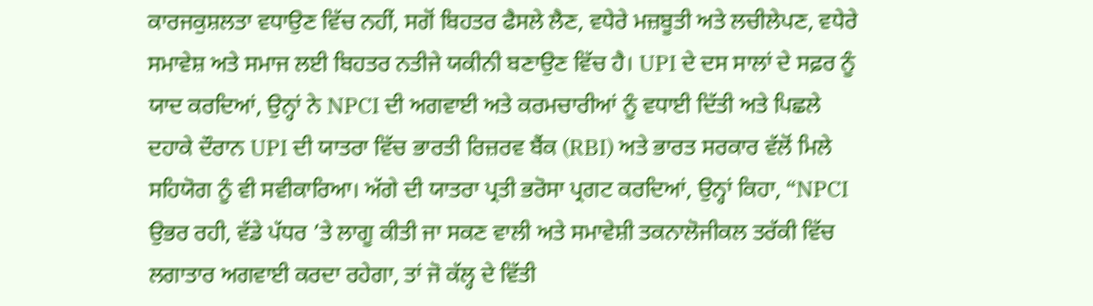ਕਾਰਜਕੁਸ਼ਲਤਾ ਵਧਾਉਣ ਵਿੱਚ ਨਹੀਂ, ਸਗੋਂ ਬਿਹਤਰ ਫੈਸਲੇ ਲੈਣ, ਵਧੇਰੇ ਮਜ਼ਬੂਤੀ ਅਤੇ ਲਚੀਲੇਪਣ, ਵਧੇਰੇ ਸਮਾਵੇਸ਼ ਅਤੇ ਸਮਾਜ ਲਈ ਬਿਹਤਰ ਨਤੀਜੇ ਯਕੀਨੀ ਬਣਾਉਣ ਵਿੱਚ ਹੈ। UPI ਦੇ ਦਸ ਸਾਲਾਂ ਦੇ ਸਫ਼ਰ ਨੂੰ ਯਾਦ ਕਰਦਿਆਂ, ਉਨ੍ਹਾਂ ਨੇ NPCI ਦੀ ਅਗਵਾਈ ਅਤੇ ਕਰਮਚਾਰੀਆਂ ਨੂੰ ਵਧਾਈ ਦਿੱਤੀ ਅਤੇ ਪਿਛਲੇ ਦਹਾਕੇ ਦੌਰਾਨ UPI ਦੀ ਯਾਤਰਾ ਵਿੱਚ ਭਾਰਤੀ ਰਿਜ਼ਰਵ ਬੈਂਕ (RBI) ਅਤੇ ਭਾਰਤ ਸਰਕਾਰ ਵੱਲੋਂ ਮਿਲੇ ਸਹਿਯੋਗ ਨੂੰ ਵੀ ਸਵੀਕਾਰਿਆ। ਅੱਗੇ ਦੀ ਯਾਤਰਾ ਪ੍ਰਤੀ ਭਰੋਸਾ ਪ੍ਰਗਟ ਕਰਦਿਆਂ, ਉਨ੍ਹਾਂ ਕਿਹਾ, “NPCI ਉਭਰ ਰਹੀ, ਵੱਡੇ ਪੱਧਰ ’ਤੇ ਲਾਗੂ ਕੀਤੀ ਜਾ ਸਕਣ ਵਾਲੀ ਅਤੇ ਸਮਾਵੇਸ਼ੀ ਤਕਨਾਲੋਜੀਕਲ ਤਰੱਕੀ ਵਿੱਚ ਲਗਾਤਾਰ ਅਗਵਾਈ ਕਰਦਾ ਰਹੇਗਾ, ਤਾਂ ਜੋ ਕੱਲ੍ਹ ਦੇ ਵਿੱਤੀ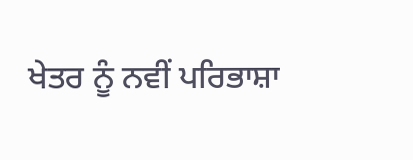ਖੇਤਰ ਨੂੰ ਨਵੀਂ ਪਰਿਭਾਸ਼ਾ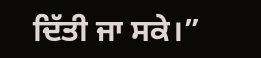ਦਿੱਤੀ ਜਾ ਸਕੇ।”